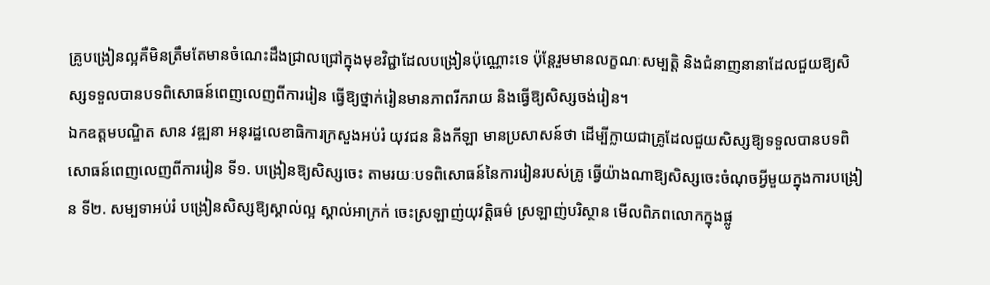គ្រូបង្រៀនល្អគឺមិនត្រឹមតែមានចំណេះដឹងជ្រាលជ្រៅក្នុងមុខវិជ្ជាដែលបង្រៀនប៉ុណ្ណោះទេ ប៉ុន្តែរួមមានលក្ខណៈសម្បត្តិ និងជំនាញនានាដែលជួយឱ្យសិស្សទទួលបានបទពិសោធន៍ពេញលេញពីការរៀន ធ្វើឱ្យថ្នាក់រៀនមានភាពរីករាយ និងធ្វើឱ្យសិស្សចង់រៀន។
ឯកឧត្តមបណ្ឌិត សាន វឌ្ឍនា អនុរដ្ឋលេខាធិការក្រសួងអប់រំ យុវជន និងកីឡា មានប្រសាសន៍ថា ដើម្បីក្លាយជាគ្រូដែលជួយសិស្សឱ្យទទួលបានបទពិសោធន៍ពេញលេញពីការរៀន ទី១. បង្រៀនឱ្យសិស្សចេះ តាមរយៈបទពិសោធន៍នៃការរៀនរបស់គ្រូ ធ្វើយ៉ាងណាឱ្យសិស្សចេះចំណុចអ្វីមួយក្នុងការបង្រៀន ទី២. សម្បទាអប់រំ បង្រៀនសិស្សឱ្យស្គាល់ល្អ ស្គាល់អាក្រក់ ចេះស្រឡាញ់យុវត្តិធម៌ ស្រឡាញ់បរិស្ថាន មើលពិភពលោកក្នុងផ្លូ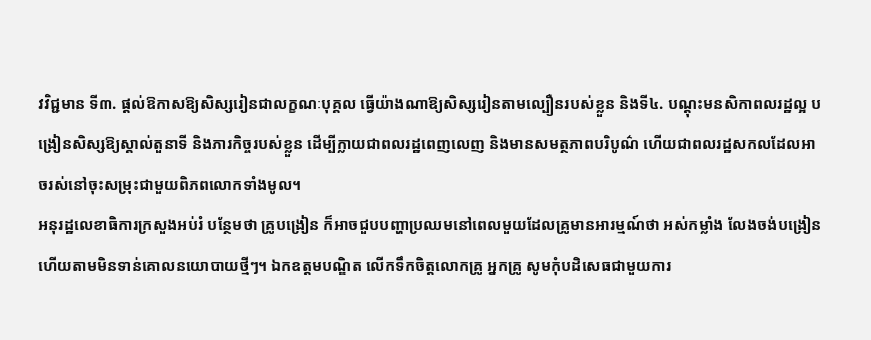វវិជ្ជមាន ទី៣. ផ្ដល់ឱកាសឱ្យសិស្សរៀនជាលក្ខណៈបុគ្គល ធ្វើយ៉ាងណាឱ្យសិស្សរៀនតាមល្បឿនរបស់ខ្លួន និងទី៤. បណ្ដុះមនសិកាពលរដ្ឋល្អ បង្រៀនសិស្សឱ្យស្គាល់តួនាទី និងភារកិច្ចរបស់ខ្លួន ដើម្បីក្លាយជាពលរដ្ឋពេញលេញ និងមានសមត្ថភាពបរិបូណ៌ ហើយជាពលរដ្ឋសកលដែលអាចរស់នៅចុះសម្រុះជាមួយពិភពលោកទាំងមូល។
អនុរដ្ឋលេខាធិការក្រសួងអប់រំ បន្ថែមថា គ្រូបង្រៀន ក៏អាចជួបបញ្ហាប្រឈមនៅពេលមួយដែលគ្រូមានអារម្មណ៍ថា អស់កម្លាំង លែងចង់បង្រៀន ហើយតាមមិនទាន់គោលនយោបាយថ្មីៗ។ ឯកឧត្តមបណ្ឌិត លើកទឹកចិត្តលោកគ្រូ អ្នកគ្រូ សូមកុំបដិសេធជាមួយការ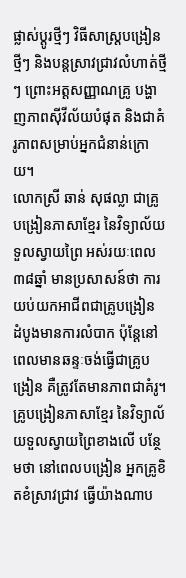ផ្លាស់ប្ដូរថ្មីៗ វិធីសាស្រ្តបង្រៀនថ្មីៗ និងបន្តស្រាវជ្រាវលំហាត់ថ្មីៗ ព្រោះអត្តសញ្ញាណគ្រូ បង្ហាញភាពស៊ីវីល័យបំផុត និងជាគំរូភាពសម្រាប់អ្នកជំនាន់ក្រោយ។
លោកស្រី ឆាន់ សុផល្លា ជាគ្រូបង្រៀនភាសាខ្មែរ នៃវិទ្យាល័យទួលស្វាយព្រៃ អស់រយៈពេល៣៨ឆ្នាំ មានប្រសាសន៍ថា ការយប់យកអាជីពជាគ្រូបង្រៀន ដំបូងមានការលំបាក ប៉ុន្តែនៅពេលមានឆន្ទៈចង់ធ្វើជាគ្រូបង្រៀន គឺត្រូវតែមានភាពជាគំរូ។
គ្រូបង្រៀនភាសាខ្មែរ នៃវិទ្យាល័យទួលស្វាយព្រៃខាងលើ បន្ថែមថា នៅពេលបង្រៀន អ្នកគ្រូខិតខំស្រាវជ្រាវ ធ្វើយ៉ាងណាប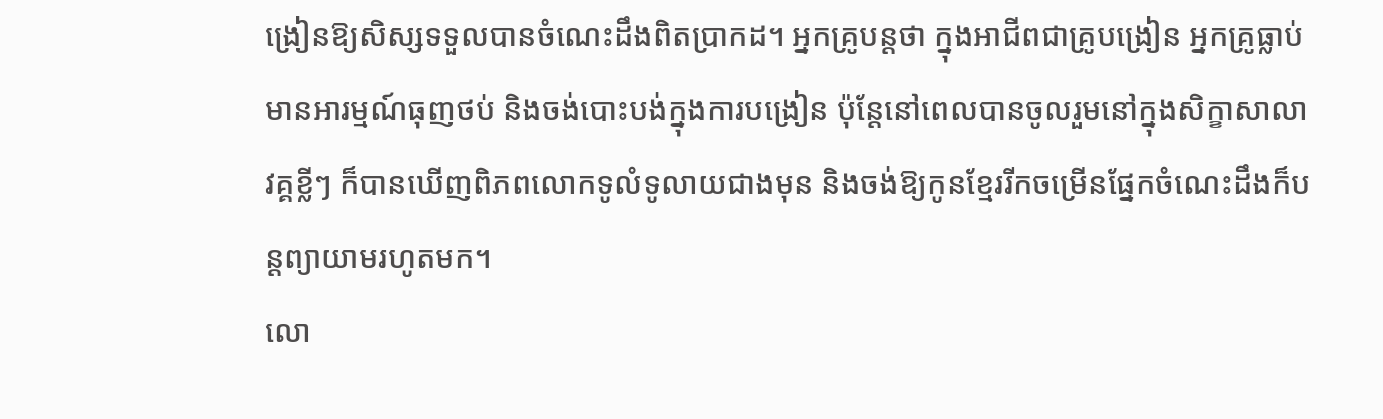ង្រៀនឱ្យសិស្សទទួលបានចំណេះដឹងពិតប្រាកដ។ អ្នកគ្រូបន្តថា ក្នុងអាជីពជាគ្រូបង្រៀន អ្នកគ្រូធ្លាប់មានអារម្មណ៍ធុញថប់ និងចង់បោះបង់ក្នុងការបង្រៀន ប៉ុន្តែនៅពេលបានចូលរួមនៅក្នុងសិក្ខាសាលាវគ្គខ្លីៗ ក៏បានឃើញពិភពលោកទូលំទូលាយជាងមុន និងចង់ឱ្យកូនខ្មែររីកចម្រើនផ្នែកចំណេះដឹងក៏បន្តព្យាយាមរហូតមក។
លោ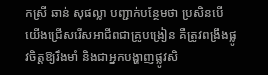កស្រី ឆាន់ សុផល្លា បញ្ជាក់បន្ថែមថា ប្រសិនបើយើងជ្រើសរើសអាជីពជាគ្រូបង្រៀន គឺត្រូវពង្រឹងផ្លូវចិត្តឱ្យរឹងមាំ និងជាអ្នកបង្ហាញផ្លូវសិ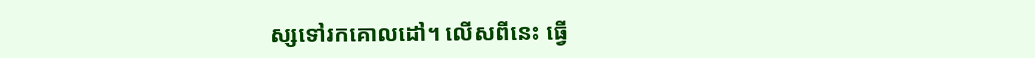ស្សទៅរកគោលដៅ។ លើសពីនេះ ធ្វើ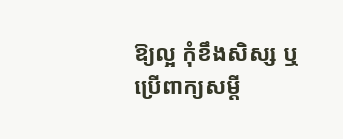ឱ្យល្អ កុំខឹងសិស្ស ឬប្រើពាក្យសម្ដី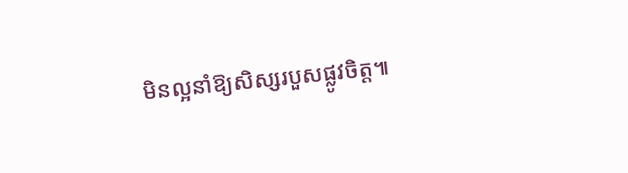មិនល្អនាំឱ្យសិស្សរបួសផ្លូវចិត្ត៕